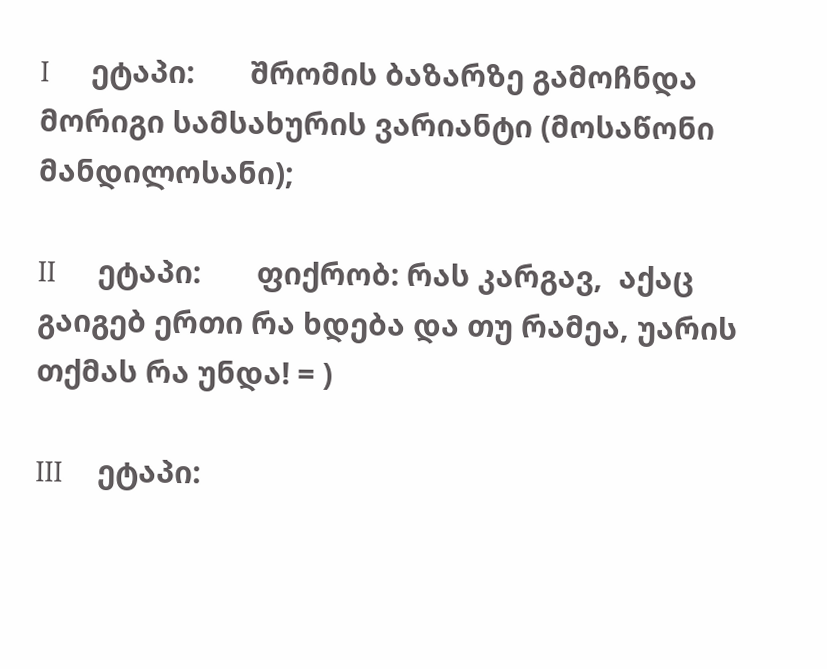I      ეტაპი:       შრომის ბაზარზე გამოჩნდა მორიგი სამსახურის ვარიანტი (მოსაწონი მანდილოსანი);

II      ეტაპი:       ფიქრობ: რას კარგავ,  აქაც გაიგებ ერთი რა ხდება და თუ რამეა, უარის თქმას რა უნდა! = )

III     ეტაპი: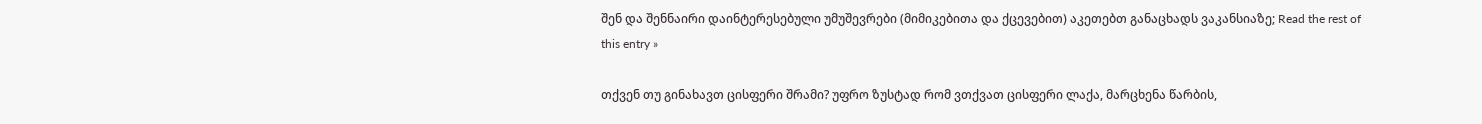შენ და შენნაირი დაინტერესებული უმუშევრები (მიმიკებითა და ქცევებით) აკეთებთ განაცხადს ვაკანსიაზე; Read the rest of this entry »

თქვენ თუ გინახავთ ცისფერი შრამი? უფრო ზუსტად რომ ვთქვათ ცისფერი ლაქა, მარცხენა წარბის,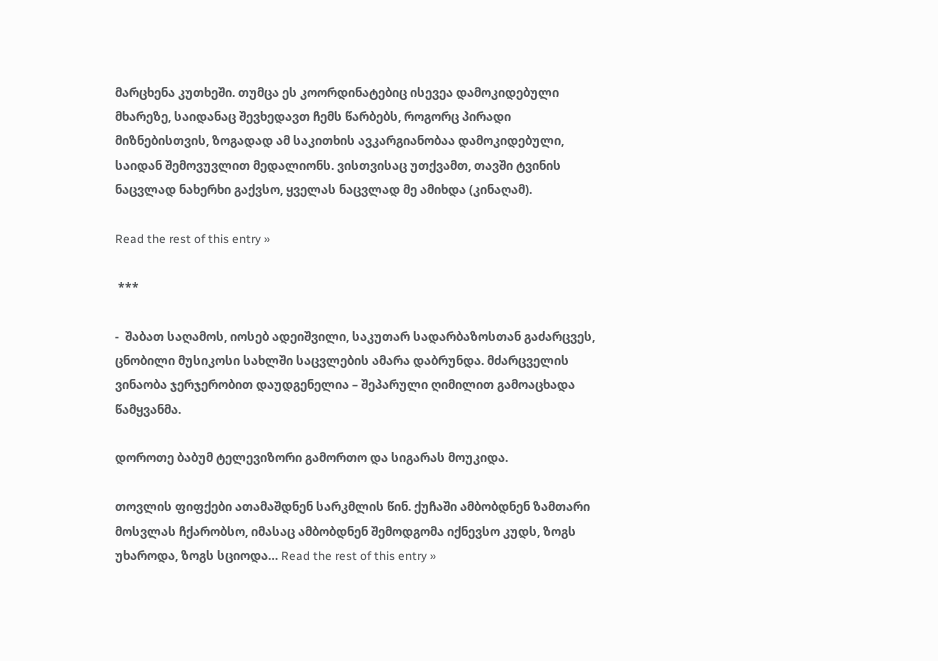მარცხენა კუთხეში. თუმცა ეს კოორდინატებიც ისევეა დამოკიდებული მხარეზე, საიდანაც შევხედავთ ჩემს წარბებს, როგორც პირადი მიზნებისთვის, ზოგადად ამ საკითხის ავკარგიანობაა დამოკიდებული, საიდან შემოვუვლით მედალიონს. ვისთვისაც უთქვამთ, თავში ტვინის ნაცვლად ნახერხი გაქვსო, ყველას ნაცვლად მე ამიხდა (კინაღამ).

Read the rest of this entry »

 ***

-  შაბათ საღამოს, იოსებ ადეიშვილი, საკუთარ სადარბაზოსთან გაძარცვეს, ცნობილი მუსიკოსი სახლში საცვლების ამარა დაბრუნდა. მძარცველის ვინაობა ჯერჯერობით დაუდგენელია – შეპარული ღიმილით გამოაცხადა წამყვანმა.

დოროთე ბაბუმ ტელევიზორი გამორთო და სიგარას მოუკიდა.

თოვლის ფიფქები ათამაშდნენ სარკმლის წინ. ქუჩაში ამბობდნენ ზამთარი მოსვლას ჩქარობსო, იმასაც ამბობდნენ შემოდგომა იქნევსო კუდს, ზოგს უხაროდა, ზოგს სციოდა… Read the rest of this entry »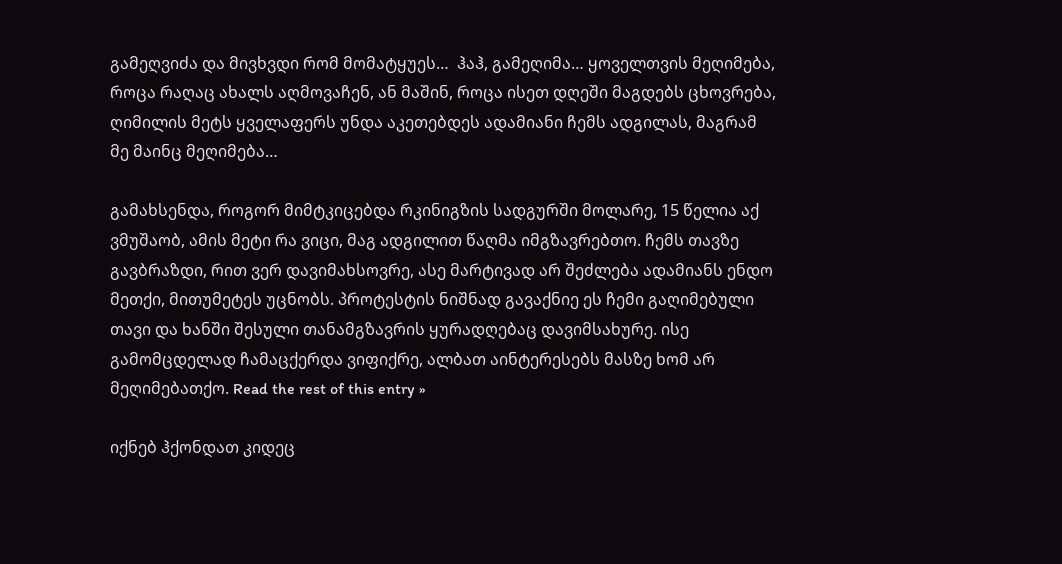გამეღვიძა და მივხვდი რომ მომატყუეს…  ჰაჰ, გამეღიმა… ყოველთვის მეღიმება, როცა რაღაც ახალს აღმოვაჩენ, ან მაშინ, როცა ისეთ დღეში მაგდებს ცხოვრება, ღიმილის მეტს ყველაფერს უნდა აკეთებდეს ადამიანი ჩემს ადგილას, მაგრამ მე მაინც მეღიმება…

გამახსენდა, როგორ მიმტკიცებდა რკინიგზის სადგურში მოლარე, 15 წელია აქ ვმუშაობ, ამის მეტი რა ვიცი, მაგ ადგილით წაღმა იმგზავრებთო. ჩემს თავზე გავბრაზდი, რით ვერ დავიმახსოვრე, ასე მარტივად არ შეძლება ადამიანს ენდო მეთქი, მითუმეტეს უცნობს. პროტესტის ნიშნად გავაქნიე ეს ჩემი გაღიმებული თავი და ხანში შესული თანამგზავრის ყურადღებაც დავიმსახურე. ისე გამომცდელად ჩამაცქერდა ვიფიქრე, ალბათ აინტერესებს მასზე ხომ არ მეღიმებათქო. Read the rest of this entry »

იქნებ ჰქონდათ კიდეც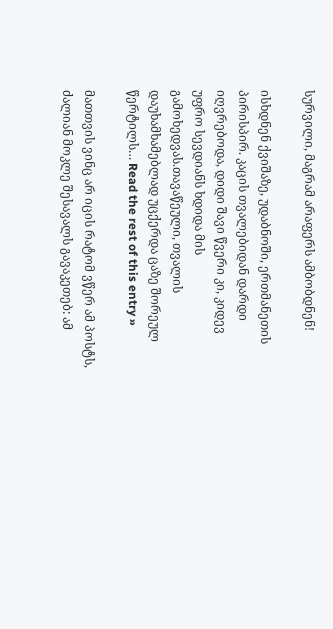სურვილი, მაგრამ არაფერს ამბობდნენ!

ისხდნენ ქვიშაზე, უდაბნოში, ერთმანეთის პირისპირ. კაცის თვალებიდან დარდი იღვრებოდა, დიდი შავი წვერი კი, კიდევ უფრო სევდიანს ხდიდა მის გამოხედვას.თავაწეული, თვალის დაუხამხამებლად უცქერდა ცაზე შორეულ წერტილს… Read the rest of this entry »

მათთვის ვინც არ იცის რატომ ვწერ ამ პოსტს, ძალიან მოკლე შესავალს გავაკეთებ: ამ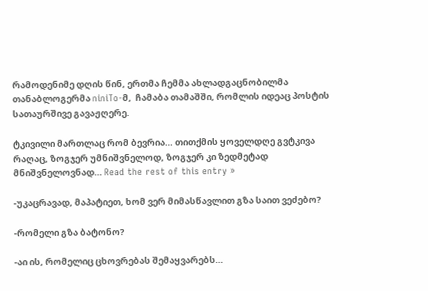რამოდენიმე დღის წინ, ერთმა ჩემმა ახლადგაცნობილმა თანაბლოგერმა niniTo-მ,  ჩამაბა თამაშში, რომლის იდეაც პოსტის სათაურშივე გავაჟღერე.

ტკივილი მართლაც რომ ბევრია… თითქმის ყოველდღე გვტკივა რაღაც, ზოგჯერ უმნიშვნელოდ, ზოგჯერ კი ზედმეტად მნიშვნელოვნად… Read the rest of this entry »

-უკაცრავად, მაპატიეთ, ხომ ვერ მიმასწავლით გზა საით ვეძებო?

-რომელი გზა ბატონო?

-აი ის, რომელიც ცხოვრებას შემაყვარებს…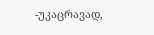-უკაცრავად,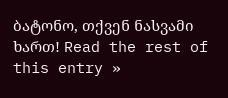ბატონო, თქვენ ნასვამი ხართ! Read the rest of this entry »